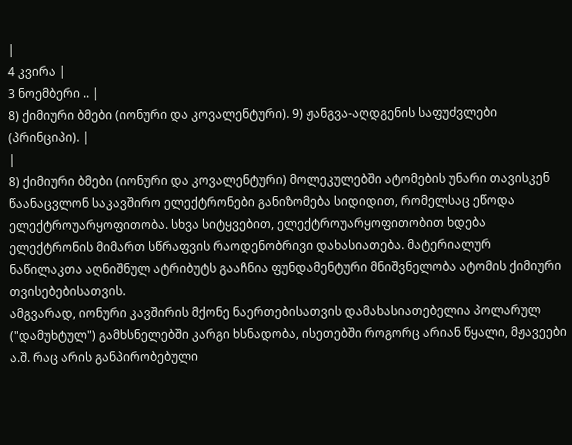|
4 კვირა |
3 ნოემბერი .. |
8) ქიმიური ბმები (იონური და კოვალენტური). 9) ჟანგვა-აღდგენის საფუძვლები (პრინციპი). |
|
8) ქიმიური ბმები (იონური და კოვალენტური) მოლეკულებში ატომების უნარი თავისკენ წაანაცვლონ საკავშირო ელექტრონები განიზომება სიდიდით, რომელსაც ეწოდა ელექტროუარყოფითობა. სხვა სიტყვებით, ელექტროუარყოფითობით ხდება ელექტრონის მიმართ სწრაფვის რაოდენობრივი დახასიათება. მატერიალურ ნაწილაკთა აღნიშნულ ატრიბუტს გააჩნია ფუნდამენტური მნიშვნელობა ატომის ქიმიური თვისებებისათვის.
ამგვარად, იონური კავშირის მქონე ნაერთებისათვის დამახასიათებელია პოლარულ ("დამუხტულ") გამხსნელებში კარგი ხსნადობა, ისეთებში როგორც არიან წყალი, მჟავეები ა.შ. რაც არის განპირობებული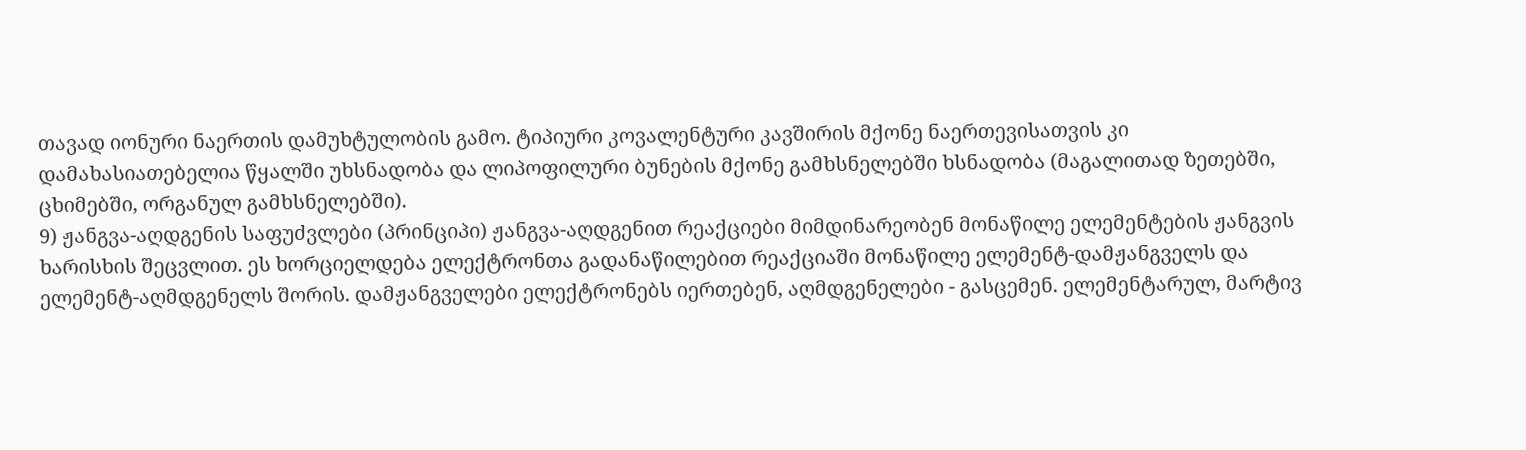თავად იონური ნაერთის დამუხტულობის გამო. ტიპიური კოვალენტური კავშირის მქონე ნაერთევისათვის კი დამახასიათებელია წყალში უხსნადობა და ლიპოფილური ბუნების მქონე გამხსნელებში ხსნადობა (მაგალითად ზეთებში, ცხიმებში, ორგანულ გამხსნელებში).
9) ჟანგვა-აღდგენის საფუძვლები (პრინციპი) ჟანგვა-აღდგენით რეაქციები მიმდინარეობენ მონაწილე ელემენტების ჟანგვის ხარისხის შეცვლით. ეს ხორციელდება ელექტრონთა გადანაწილებით რეაქციაში მონაწილე ელემენტ-დამჟანგველს და ელემენტ-აღმდგენელს შორის. დამჟანგველები ელექტრონებს იერთებენ, აღმდგენელები - გასცემენ. ელემენტარულ, მარტივ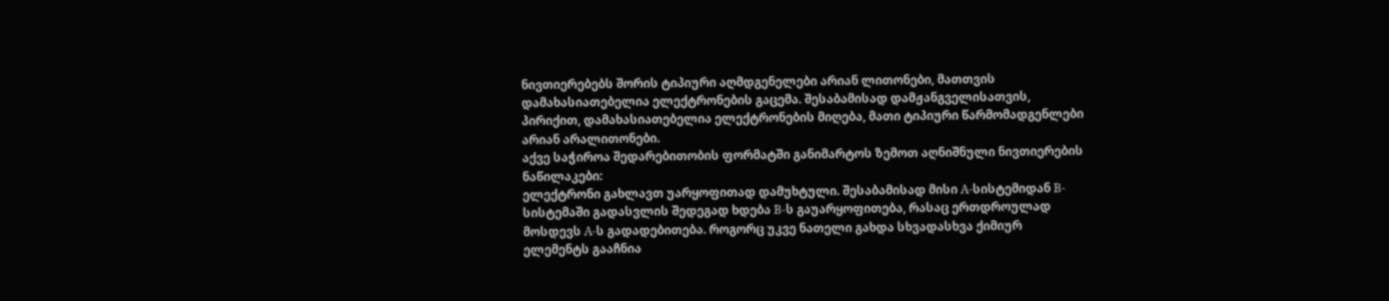ნივთიერებებს შორის ტიპიური აღმდგენელები არიან ლითონები, მათთვის დამახასიათებელია ელექტრონების გაცემა. შესაბამისად დამჟანგველისათვის, პირიქით, დამახასიათებელია ელექტრონების მიღება, მათი ტიპიური წარმომადგენლები არიან არალითონები.
აქვე საჭიროა შედარებითობის ფორმატში განიმარტოს ზემოთ აღნიშნული ნივთიერების ნაწილაკები:
ელექტრონი გახლავთ უარყოფითად დამუხტული. შესაბამისად მისი A-სისტემიდან B-სისტემაში გადასვლის შედეგად ხდება B-ს გაუარყოფითება, რასაც ერთდროულად მოსდევს A-ს გადადებითება. როგორც უკვე ნათელი გახდა სხვადასხვა ქიმიურ ელემენტს გააჩნია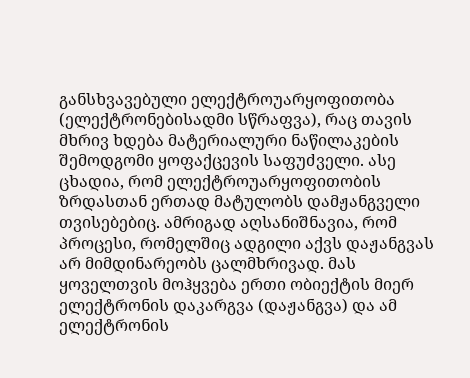განსხვავებული ელექტროუარყოფითობა (ელექტრონებისადმი სწრაფვა), რაც თავის მხრივ ხდება მატერიალური ნაწილაკების შემოდგომი ყოფაქცევის საფუძველი. ასე ცხადია, რომ ელექტროუარყოფითობის ზრდასთან ერთად მატულობს დამჟანგველი თვისებებიც. ამრიგად აღსანიშნავია, რომ პროცესი, რომელშიც ადგილი აქვს დაჟანგვას არ მიმდინარეობს ცალმხრივად. მას ყოველთვის მოჰყვება ერთი ობიექტის მიერ ელექტრონის დაკარგვა (დაჟანგვა) და ამ ელექტრონის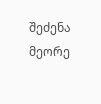შეძენა მეორე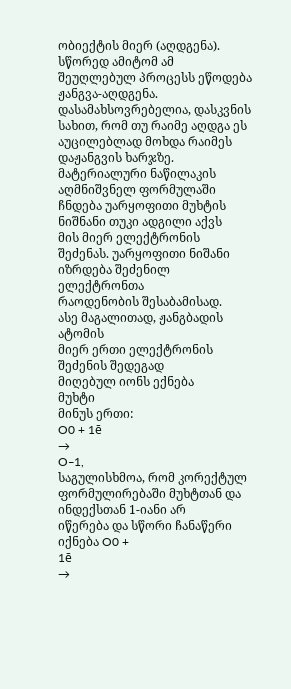ობიექტის მიერ (აღდგენა). სწორედ ამიტომ ამ შეუღლებულ პროცესს ეწოდება ჟანგვა-აღდგენა. დასამახსოვრებელია, დასკვნის სახით, რომ თუ რაიმე აღდგა ეს აუცილებლად მოხდა რაიმეს დაჟანგვის ხარჯზე.
მატერიალური ნაწილაკის
აღმნიშვნელ ფორმულაში ჩნდება უარყოფითი მუხტის ნიშნანი თუკი ადგილი აქვს
მის მიერ ელექტრონის შეძენას. უარყოფითი ნიშანი იზრდება შეძენილ ელექტრონთა
რაოდენობის შესაბამისად.
ასე მაგალითად, ჟანგბადის ატომის
მიერ ერთი ელექტრონის შეძენის შედეგად
მიღებულ იონს ექნება
მუხტი
მინუს ერთი:
O0 + 1ē
→
O‒1,
საგულისხმოა, რომ კორექტულ ფორმულირებაში მუხტთან და ინდექსთან 1-იანი არ
იწერება და სწორი ჩანაწერი იქნება O0 +
1ē
→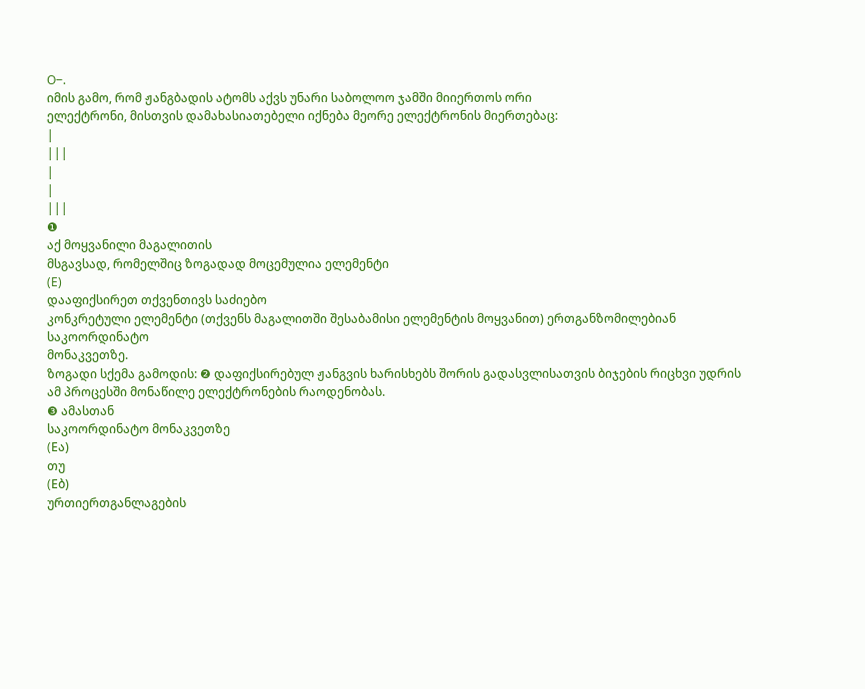O‒.
იმის გამო, რომ ჟანგბადის ატომს აქვს უნარი საბოლოო ჯამში მიიერთოს ორი
ელექტრონი, მისთვის დამახასიათებელი იქნება მეორე ელექტრონის მიერთებაც:
|
|||
|
|
|||
❶
აქ მოყვანილი მაგალითის
მსგავსად, რომელშიც ზოგადად მოცემულია ელემენტი
(E)
დააფიქსირეთ თქვენთივს საძიებო
კონკრეტული ელემენტი (თქვენს მაგალითში შესაბამისი ელემენტის მოყვანით) ერთგანზომილებიან საკოორდინატო
მონაკვეთზე.
ზოგადი სქემა გამოდის: ❷ დაფიქსირებულ ჟანგვის ხარისხებს შორის გადასვლისათვის ბიჯების რიცხვი უდრის ამ პროცესში მონაწილე ელექტრონების რაოდენობას.
❸ ამასთან
საკოორდინატო მონაკვეთზე
(Eა)
თუ
(Eბ)
ურთიერთგანლაგების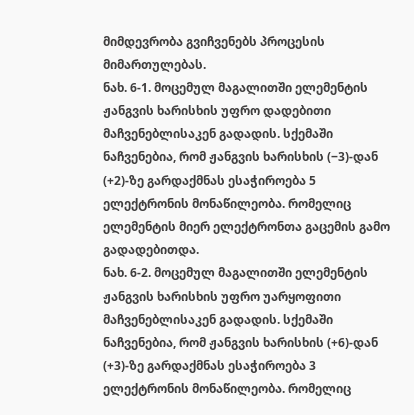მიმდევრობა გვიჩვენებს პროცესის მიმართულებას.
ნახ. 6-1. მოცემულ მაგალითში ელემენტის ჟანგვის ხარისხის უფრო დადებითი მაჩვენებლისაკენ გადადის. სქემაში ნაჩვენებია, რომ ჟანგვის ხარისხის (‒3)-დან (+2)-ზე გარდაქმნას ესაჭიროება 5 ელექტრონის მონაწილეობა. რომელიც ელემენტის მიერ ელექტრონთა გაცემის გამო გადადებითდა.
ნახ. 6-2. მოცემულ მაგალითში ელემენტის ჟანგვის ხარისხის უფრო უარყოფითი მაჩვენებლისაკენ გადადის. სქემაში ნაჩვენებია, რომ ჟანგვის ხარისხის (+6)-დან (+3)-ზე გარდაქმნას ესაჭიროება 3 ელექტრონის მონაწილეობა. რომელიც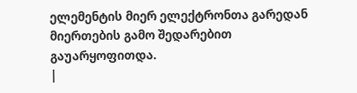ელემენტის მიერ ელექტრონთა გარედან მიერთების გამო შედარებით გაუარყოფითდა.
|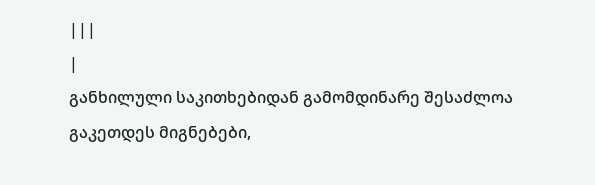|||
|
განხილული საკითხებიდან გამომდინარე შესაძლოა გაკეთდეს მიგნებები,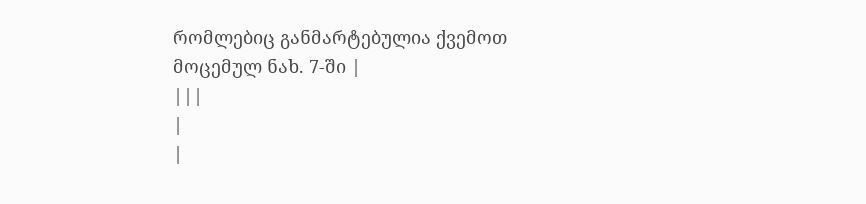რომლებიც განმარტებულია ქვემოთ მოცემულ ნახ. 7-ში |
|||
|
|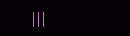|||